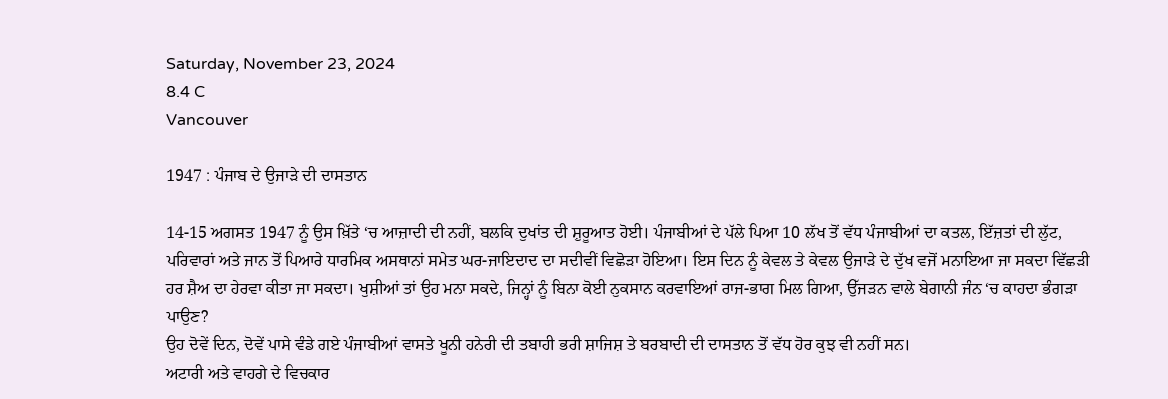Saturday, November 23, 2024
8.4 C
Vancouver

1947 : ਪੰਜਾਬ ਦੇ ਉਜਾੜੇ ਦੀ ਦਾਸਤਾਨ

14-15 ਅਗਸਤ 1947 ਨੂੰ ਉਸ ਖ਼ਿੱਤੇ ‘ਚ ਆਜ਼ਾਦੀ ਦੀ ਨਹੀਂ, ਬਲਕਿ ਦੁਖਾਂਤ ਦੀ ਸ਼ੁਰੂਆਤ ਹੋਈ। ਪੰਜਾਬੀਆਂ ਦੇ ਪੱਲੇ ਪਿਆ 10 ਲੱਖ ਤੋਂ ਵੱਧ ਪੰਜਾਬੀਆਂ ਦਾ ਕਤਲ, ਇੱਜ਼ਤਾਂ ਦੀ ਲੁੱਟ, ਪਰਿਵਾਰਾਂ ਅਤੇ ਜਾਨ ਤੋਂ ਪਿਆਰੇ ਧਾਰਮਿਕ ਅਸਥਾਨਾਂ ਸਮੇਤ ਘਰ-ਜਾਇਦਾਦ ਦਾ ਸਦੀਵੀਂ ਵਿਛੋੜਾ ਹੋਇਆ। ਇਸ ਦਿਨ ਨੂੰ ਕੇਵਲ ਤੇ ਕੇਵਲ ਉਜਾੜੇ ਦੇ ਦੁੱਖ ਵਜੋਂ ਮਨਾਇਆ ਜਾ ਸਕਦਾ ਵਿੱਛੜੀ ਹਰ ਸ਼ੈਅ ਦਾ ਹੇਰਵਾ ਕੀਤਾ ਜਾ ਸਕਦਾ। ਖੁਸ਼ੀਆਂ ਤਾਂ ਉਹ ਮਨਾ ਸਕਦੇ, ਜਿਨ੍ਹਾਂ ਨੂੰ ਬਿਨਾ ਕੋਈ ਨੁਕਸਾਨ ਕਰਵਾਇਆਂ ਰਾਜ-ਭਾਗ ਮਿਲ ਗਿਆ, ਉੱਜੜਨ ਵਾਲੇ ਬੇਗਾਨੀ ਜੰਨ ‘ਚ ਕਾਹਦਾ ਭੰਗੜਾ ਪਾਉਣ?
ਉਹ ਦੋਵੇਂ ਦਿਨ, ਦੋਵੇਂ ਪਾਸੇ ਵੰਡੇ ਗਏ ਪੰਜਾਬੀਆਂ ਵਾਸਤੇ ਖੂਨੀ ਹਨੇਰੀ ਦੀ ਤਬਾਹੀ ਭਰੀ ਸ਼ਾਜਿਸ਼ ਤੇ ਬਰਬਾਦੀ ਦੀ ਦਾਸਤਾਨ ਤੋਂ ਵੱਧ ਹੋਰ ਕੁਝ ਵੀ ਨਹੀਂ ਸਨ।
ਅਟਾਰੀ ਅਤੇ ਵਾਹਗੇ ਦੇ ਵਿਚਕਾਰ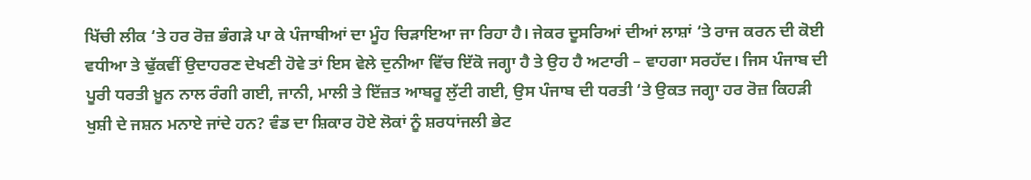ਖਿੱਚੀ ਲੀਕ ‘ਤੇ ਹਰ ਰੋਜ਼ ਭੰਗੜੇ ਪਾ ਕੇ ਪੰਜਾਬੀਆਂ ਦਾ ਮੂੰਹ ਚਿੜਾਇਆ ਜਾ ਰਿਹਾ ਹੈ। ਜੇਕਰ ਦੂਸਰਿਆਂ ਦੀਆਂ ਲਾਸ਼ਾਂ ‘ਤੇ ਰਾਜ ਕਰਨ ਦੀ ਕੋਈ ਵਧੀਆ ਤੇ ਢੁੱਕਵੀਂ ਉਦਾਹਰਣ ਦੇਖਣੀ ਹੋਵੇ ਤਾਂ ਇਸ ਵੇਲੇ ਦੁਨੀਆ ਵਿੱਚ ਇੱਕੋ ਜਗ੍ਹਾ ਹੈ ਤੇ ਉਹ ਹੈ ਅਟਾਰੀ – ਵਾਹਗਾ ਸਰਹੱਦ। ਜਿਸ ਪੰਜਾਬ ਦੀ ਪੂਰੀ ਧਰਤੀ ਖ਼ੂਨ ਨਾਲ ਰੰਗੀ ਗਈ, ਜਾਨੀ, ਮਾਲੀ ਤੇ ਇੱਜ਼ਤ ਆਬਰੂ ਲੁੱਟੀ ਗਈ, ਉਸ ਪੰਜਾਬ ਦੀ ਧਰਤੀ ‘ਤੇ ਉਕਤ ਜਗ੍ਹਾ ਹਰ ਰੋਜ਼ ਕਿਹੜੀ ਖੁਸ਼ੀ ਦੇ ਜਸ਼ਨ ਮਨਾਏ ਜਾਂਦੇ ਹਨ? ਵੰਡ ਦਾ ਸ਼ਿਕਾਰ ਹੋਏ ਲੋਕਾਂ ਨੂੰ ਸ਼ਰਧਾਂਜਲੀ ਭੇਟ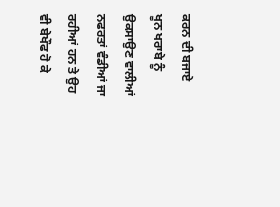ਕਰਨ ਦੀ ਬਜਾਏ ਖੂਨ ਖਰਾਬੇ ਨੂੰ ਉਕਸਾਉਣ ਵਾਲੀਆਂ ਨਫਰਤਾਂ ਵੰਡੀਆਂ ਜਾ ਰਹੀਆਂ ਹਨ ਤੇ ਉਹ ਵੀ ਬੇਖੌਫ ਹੋ ਕੇ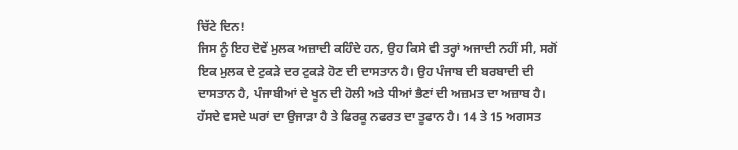ਚਿੱਟੇ ਦਿਨ!
ਜਿਸ ਨੂੰ ਇਹ ਦੋਵੇਂ ਮੁਲਕ ਅਜ਼ਾਦੀ ਕਹਿੰਦੇ ਹਨ, ਉਹ ਕਿਸੇ ਵੀ ਤਰ੍ਹਾਂ ਅਜਾਦੀ ਨਹੀਂ ਸੀ, ਸਗੋਂ ਇਕ ਮੁਲਕ ਦੇ ਟੁਕੜੇ ਦਰ ਟੁਕੜੇ ਹੋਣ ਦੀ ਦਾਸਤਾਨ ਹੈ। ਉਹ ਪੰਜਾਬ ਦੀ ਬਰਬਾਦੀ ਦੀ ਦਾਸਤਾਨ ਹੈ, ਪੰਜਾਬੀਆਂ ਦੇ ਖੂਨ ਦੀ ਹੋਲੀ ਅਤੇ ਧੀਆਂ ਭੈਣਾਂ ਦੀ ਅਜ਼ਮਤ ਦਾ ਅਜ਼ਾਬ ਹੈ। ਹੱਸਦੇ ਵਸਦੇ ਘਰਾਂ ਦਾ ਉਜਾੜਾ ਹੈ ਤੇ ਫਿਰਕੂ ਨਫਰਤ ਦਾ ਤੂਫਾਨ ਹੈ। 14 ਤੇ 15 ਅਗਸਤ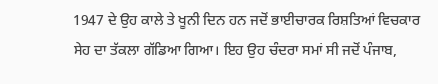1947 ਦੇ ਉਹ ਕਾਲੇ ਤੇ ਖੂਨੀ ਦਿਨ ਹਨ ਜਦੋਂ ਭਾਈਚਾਰਕ ਰਿਸ਼ਤਿਆਂ ਵਿਚਕਾਰ ਸੇਹ ਦਾ ਤੱਕਲਾ ਗੱਡਿਆ ਗਿਆ। ਇਹ ਉਹ ਚੰਦਰਾ ਸਮਾਂ ਸੀ ਜਦੋਂ ਪੰਜਾਬ,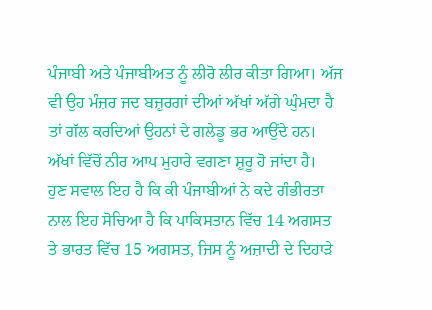ਪੰਜਾਬੀ ਅਤੇ ਪੰਜਾਬੀਅਤ ਨੂੰ ਲੀਰੋ ਲੀਰ ਕੀਤਾ ਗਿਆ। ਅੱਜ ਵੀ ਉਹ ਮੰਜ਼ਰ ਜਦ ਬਜ਼ੁਰਗਾਂ ਦੀਆਂ ਅੱਖਾਂ ਅੱਗੇ ਘੁੰਮਦਾ ਹੈ ਤਾਂ ਗੱਲ ਕਰਦਿਆਂ ਉਹਨਾਂ ਦੇ ਗਲੇਡੂ ਭਰ ਆਉਂਦੇ ਹਨ। ਅੱਖਾਂ ਵਿੱਚੋਂ ਨੀਰ ਆਪ ਮੁਹਾਰੇ ਵਗਣਾ ਸ਼ੁਰੂ ਹੋ ਜਾਂਦਾ ਹੈ।
ਹੁਣ ਸਵਾਲ ਇਹ ਹੈ ਕਿ ਕੀ ਪੰਜਾਬੀਆਂ ਨੇ ਕਦੇ ਗੰਭੀਰਤਾ ਨਾਲ ਇਹ ਸੋਚਿਆ ਹੈ ਕਿ ਪਾਕਿਸਤਾਨ ਵਿੱਚ 14 ਅਗਸਤ ਤੇ ਭਾਰਤ ਵਿੱਚ 15 ਅਗਸਤ, ਜਿਸ ਨੂੰ ਅਜ਼ਾਦੀ ਦੇ ਦਿਹਾੜੇ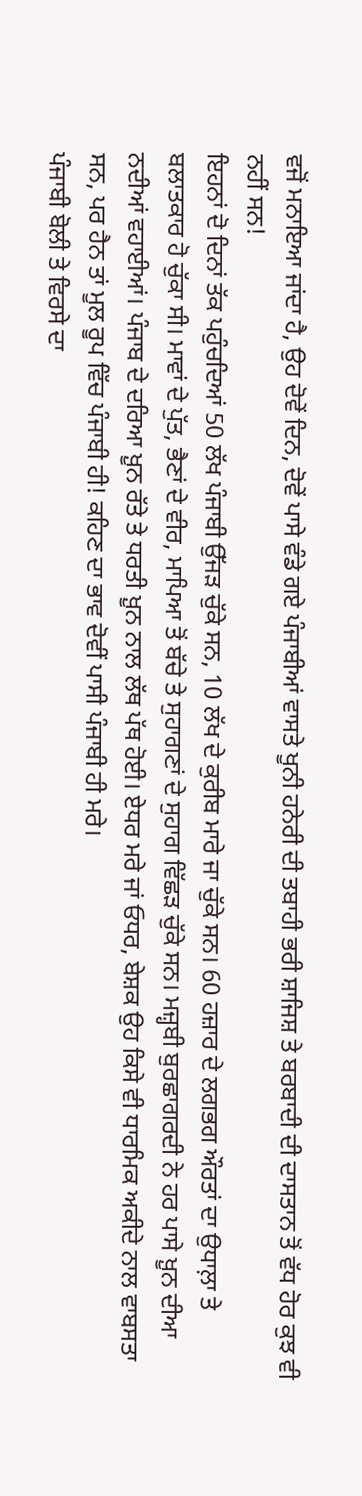ਵਜੋਂ ਮਨਾਇਆ ਜਾਂਦਾ ਹੈ, ਉਹ ਦੋਵੇਂ ਦਿਨ, ਦੋਵੇਂ ਪਾਸੇ ਵੰਡੇ ਗਏ ਪੰਜਾਬੀਆਂ ਵਾਸਤੇ ਖੂਨੀ ਹਨੇਰੀ ਦੀ ਤਬਾਹੀ ਭਰੀ ਸ਼ਾਜਿਸ਼ ਤੇ ਬਰਬਾਦੀ ਦੀ ਦਾਸਤਾਨ ਤੋਂ ਵੱਧ ਹੋਰ ਕੁਝ ਵੀ ਨਹੀਂ ਸਨ!
ਇਹਨਾਂ ਦੋ ਦਿਨਾਂ ਤੱਕ ਪਹੁੰਚਦਿਆਂ 50 ਲੱਖ ਪੰਜਾਬੀ ਉੱਜੜ ਚੁੱਕੇ ਸਨ, 10 ਲੱਖ ਦੇ ਕੁਰੀਬ ਮਾਰੇ ਜਾ ਚੁੱਕੇ ਸਨ। 60 ਹਜ਼ਾਰ ਦੇ ਲਗਭਗ ਔਰਤਾਂ ਦਾ ਉਧਾਲ਼ਾ ਤੇ ਬਲਾਤਕਾਰ ਹੋ ਚੁੱਕਾ ਸੀ। ਮਾਵਾਂ ਦੇ ਪੁੱਤ, ਭੈਣਾਂ ਦੇ ਵੀਰ, ਮਾਪਿਆ ਤੋਂ ਬੱਚੇ ਤੇ ਸੁਹਾਗਣਾਂ ਦੇ ਸੁਹਾਗ ਵਿੱਛੜ ਚੁੱਕੇ ਸਨ। ਮਜ਼੍ਹਬੀ ਬੁਰਛਾਗਰਦੀ ਨੇ ਹਰ ਪਾਸੇ ਖ਼ੂਨ ਦੀਆ ਨਦੀਆਂ ਵਹਾਈਆਂ। ਪੰਜਾਬ ਦੇ ਦਰਿਆ ਖ਼ੂਨ ਰੱਤੇ ਤੇ ਧਰਤੀ ਖ਼ੂਨ ਨਾਲ ਲੱਥ ਪੱਥ ਹੋਈ। ਏਧਰ ਮਰੇ ਜਾਂ ਓਧਰ, ਬੇਸ਼ਕ ਉਹ ਕਿਸੇ ਵੀ ਧਾਰਮਿਕ ਅਕੀਦੇ ਨਾਲ ਵਾਬਸਤਾ ਸਨ, ਪਰ ਹੈਨ ਤਾਂ ਮੂਲ ਰੂਪ ਵਿੱਚ ਪੰਜਾਬੀ ਹੀ! ਕਹਿਣ ਦਾ ਭਾਵ ਦੋਵੀਂ ਪਾਸੀ ਪੰਜਾਬੀ ਹੀ ਮਰੇ।
ਪੰਜਾਬੀ ਬੋਲੀ ਤੇ ਵਿਰਸੇ ਦਾ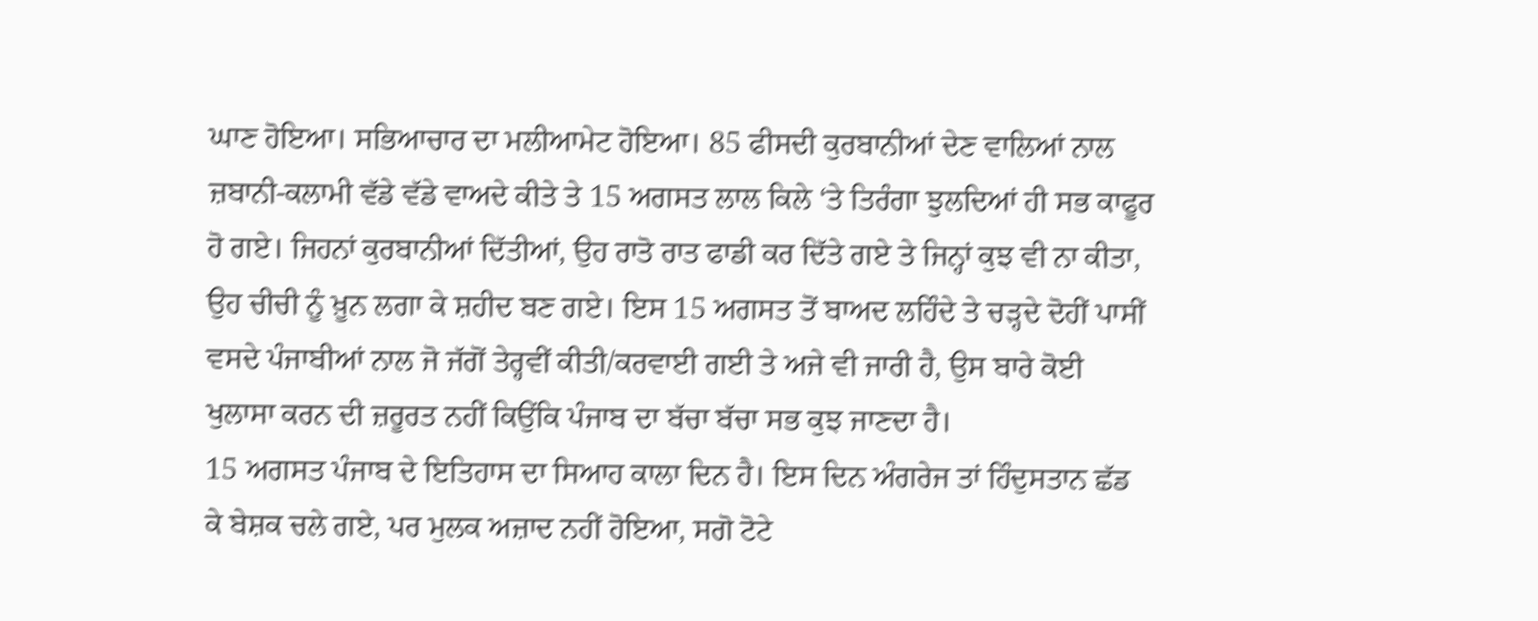ਘਾਣ ਹੋਇਆ। ਸਭਿਆਚਾਰ ਦਾ ਮਲੀਆਮੇਟ ਹੋਇਆ। 85 ਫੀਸਦੀ ਕੁਰਬਾਨੀਆਂ ਦੇਣ ਵਾਲਿਆਂ ਨਾਲ ਜ਼ਬਾਨੀ-ਕਲਾਮੀ ਵੱਡੇ ਵੱਡੇ ਵਾਅਦੇ ਕੀਤੇ ਤੇ 15 ਅਗਸਤ ਲਾਲ ਕਿਲੇ ‘ਤੇ ਤਿਰੰਗਾ ਝੁਲਦਿਆਂ ਹੀ ਸਭ ਕਾਫੂਰ ਹੋ ਗਏ। ਜਿਹਨਾਂ ਕੁਰਬਾਨੀਆਂ ਦਿੱਤੀਆਂ, ਉਹ ਰਾਤੋ ਰਾਤ ਫਾਡੀ ਕਰ ਦਿੱਤੇ ਗਏ ਤੇ ਜਿਨ੍ਹਾਂ ਕੁਝ ਵੀ ਨਾ ਕੀਤਾ, ਉਹ ਚੀਚੀ ਨੂੰ ਖ਼ੂਨ ਲਗਾ ਕੇ ਸ਼ਹੀਦ ਬਣ ਗਏ। ਇਸ 15 ਅਗਸਤ ਤੋਂ ਬਾਅਦ ਲਹਿੰਦੇ ਤੇ ਚੜ੍ਹਦੇ ਦੋਹੀਂ ਪਾਸੀਂ ਵਸਦੇ ਪੰਜਾਬੀਆਂ ਨਾਲ ਜੋ ਜੱਗੋਂ ਤੇਰ੍ਹਵੀਂ ਕੀਤੀ/ਕਰਵਾਈ ਗਈ ਤੇ ਅਜੇ ਵੀ ਜਾਰੀ ਹੈ, ਉਸ ਬਾਰੇ ਕੋਈ ਖੁਲਾਸਾ ਕਰਨ ਦੀ ਜ਼ਰੂਰਤ ਨਹੀਂ ਕਿਉਂਕਿ ਪੰਜਾਬ ਦਾ ਬੱਚਾ ਬੱਚਾ ਸਭ ਕੁਝ ਜਾਣਦਾ ਹੈ।
15 ਅਗਸਤ ਪੰਜਾਬ ਦੇ ਇਤਿਹਾਸ ਦਾ ਸਿਆਹ ਕਾਲਾ ਦਿਨ ਹੈ। ਇਸ ਦਿਨ ਅੰਗਰੇਜ ਤਾਂ ਹਿੰਦੁਸਤਾਨ ਛੱਡ ਕੇ ਬੇਸ਼ਕ ਚਲੇ ਗਏ, ਪਰ ਮੁਲਕ ਅਜ਼ਾਦ ਨਹੀਂ ਹੋਇਆ, ਸਗੋ ਟੋਟੇ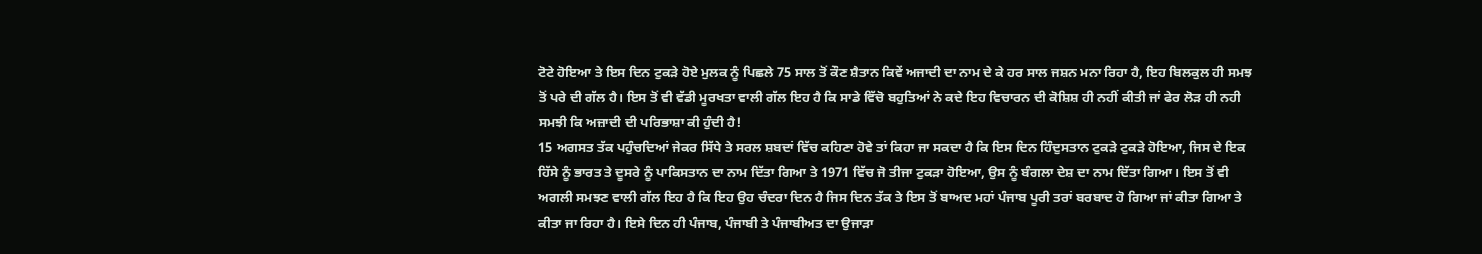ਟੋਟੇ ਹੋਇਆ ਤੇ ਇਸ ਦਿਨ ਟੁਕੜੇ ਹੋਏ ਮੁਲਕ ਨੂੰ ਪਿਛਲੇ 75 ਸਾਲ ਤੋਂ ਕੌਣ ਸ਼ੈਤਾਨ ਕਿਵੇਂ ਅਜਾਦੀ ਦਾ ਨਾਮ ਦੇ ਕੇ ਹਰ ਸਾਲ ਜਸ਼ਨ ਮਨਾ ਰਿਹਾ ਹੈ, ਇਹ ਬਿਲਕੁਲ ਹੀ ਸਮਝ ਤੋਂ ਪਰੇ ਦੀ ਗੱਲ ਹੈ। ਇਸ ਤੋਂ ਵੀ ਵੱਡੀ ਮੂਰਖਤਾ ਵਾਲੀ ਗੱਲ ਇਹ ਹੈ ਕਿ ਸਾਡੇ ਵਿੱਚੋ ਬਹੁਤਿਆਂ ਨੇ ਕਦੇ ਇਹ ਵਿਚਾਰਨ ਦੀ ਕੋਸ਼ਿਸ਼ ਹੀ ਨਹੀਂ ਕੀਤੀ ਜਾਂ ਫੇਰ ਲੋੜ ਹੀ ਨਹੀ ਸਮਝੀ ਕਿ ਅਜ਼ਾਦੀ ਦੀ ਪਰਿਭਾਸ਼ਾ ਕੀ ਹੁੰਦੀ ਹੈ!
15 ਅਗਸਤ ਤੱਕ ਪਹੁੰਚਦਿਆਂ ਜੇਕਰ ਸਿੱਧੇ ਤੇ ਸਰਲ ਸ਼ਬਦਾਂ ਵਿੱਚ ਕਹਿਣਾ ਹੋਵੇ ਤਾਂ ਕਿਹਾ ਜਾ ਸਕਦਾ ਹੈ ਕਿ ਇਸ ਦਿਨ ਹਿੰਦੁਸਤਾਨ ਟੁਕੜੇ ਟੁਕੜੇ ਹੋਇਆ, ਜਿਸ ਦੇ ਇਕ ਹਿੱਸੇ ਨੂੰ ਭਾਰਤ ਤੇ ਦੂਸਰੇ ਨੂੰ ਪਾਕਿਸਤਾਨ ਦਾ ਨਾਮ ਦਿੱਤਾ ਗਿਆ ਤੇ 1971 ਵਿੱਚ ਜੋ ਤੀਜਾ ਟੁਕੜਾ ਹੋਇਆ, ਉਸ ਨੂੰ ਬੰਗਲਾ ਦੇਸ਼ ਦਾ ਨਾਮ ਦਿੱਤਾ ਗਿਆ। ਇਸ ਤੋਂ ਵੀ ਅਗਲੀ ਸਮਝਣ ਵਾਲੀ ਗੱਲ ਇਹ ਹੈ ਕਿ ਇਹ ਉਹ ਚੰਦਰਾ ਦਿਨ ਹੈ ਜਿਸ ਦਿਨ ਤੱਕ ਤੇ ਇਸ ਤੋਂ ਬਾਅਦ ਮਹਾਂ ਪੰਜਾਬ ਪੂਰੀ ਤਰਾਂ ਬਰਬਾਦ ਹੋ ਗਿਆ ਜਾਂ ਕੀਤਾ ਗਿਆ ਤੇ ਕੀਤਾ ਜਾ ਰਿਹਾ ਹੈ। ਇਸੇ ਦਿਨ ਹੀ ਪੰਜਾਬ, ਪੰਜਾਬੀ ਤੇ ਪੰਜਾਬੀਅਤ ਦਾ ਉਜਾੜਾ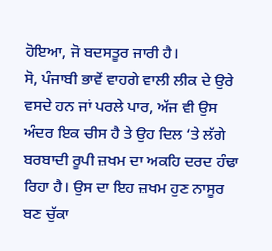ਹੋਇਆ, ਜੋ ਬਦਸਤੂਰ ਜਾਰੀ ਹੈ।
ਸੋ, ਪੰਜਾਬੀ ਭਾਵੇਂ ਵਾਹਗੇ ਵਾਲੀ ਲੀਕ ਦੇ ਉਰੇ ਵਸਦੇ ਹਨ ਜਾਂ ਪਰਲੇ ਪਾਰ, ਅੱਜ ਵੀ ਉਸ ਅੰਦਰ ਇਕ ਚੀਸ ਹੈ ਤੇ ਉਹ ਦਿਲ ‘ਤੇ ਲੱਗੇ ਬਰਬਾਦੀ ਰੂਪੀ ਜ਼ਖਮ ਦਾ ਅਕਹਿ ਦਰਦ ਹੰਢਾ ਰਿਹਾ ਹੈ। ਉਸ ਦਾ ਇਹ ਜ਼ਖਮ ਹੁਣ ਨਾਸੂਰ ਬਣ ਚੁੱਕਾ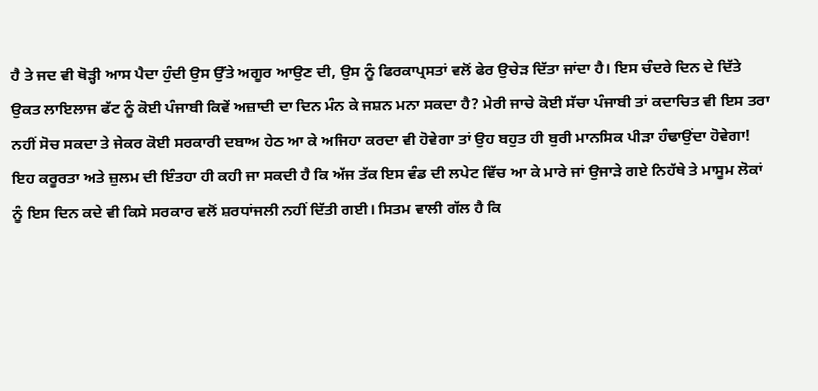ਹੈ ਤੇ ਜਦ ਵੀ ਥੋੜ੍ਹੀ ਆਸ ਪੈਦਾ ਹੁੰਦੀ ਉਸ ਉੱਤੇ ਅਗੂਰ ਆਉਣ ਦੀ, ਉਸ ਨੂੰ ਫਿਰਕਾਪ੍ਰਸਤਾਂ ਵਲੋਂ ਫੇਰ ਉਚੇੜ ਦਿੱਤਾ ਜਾਂਦਾ ਹੈ। ਇਸ ਚੰਦਰੇ ਦਿਨ ਦੇ ਦਿੱਤੇ ਉਕਤ ਲਾਇਲਾਜ ਫੱਟ ਨੂੰ ਕੋਈ ਪੰਜਾਬੀ ਕਿਵੇਂ ਅਜ਼ਾਦੀ ਦਾ ਦਿਨ ਮੰਨ ਕੇ ਜਸ਼ਨ ਮਨਾ ਸਕਦਾ ਹੈ? ਮੇਰੀ ਜਾਚੇ ਕੋਈ ਸੱਚਾ ਪੰਜਾਬੀ ਤਾਂ ਕਦਾਚਿਤ ਵੀ ਇਸ ਤਰਾ ਨਹੀਂ ਸੋਚ ਸਕਦਾ ਤੇ ਜੇਕਰ ਕੋਈ ਸਰਕਾਰੀ ਦਬਾਅ ਹੇਠ ਆ ਕੇ ਅਜਿਹਾ ਕਰਦਾ ਵੀ ਹੋਵੇਗਾ ਤਾਂ ਉਹ ਬਹੁਤ ਹੀ ਬੁਰੀ ਮਾਨਸਿਕ ਪੀੜਾ ਹੰਢਾਉਂਦਾ ਹੋਵੇਗਾ!
ਇਹ ਕਰੂਰਤਾ ਅਤੇ ਜ਼ੁਲਮ ਦੀ ਇੰਤਹਾ ਹੀ ਕਹੀ ਜਾ ਸਕਦੀ ਹੈ ਕਿ ਅੱਜ ਤੱਕ ਇਸ ਵੰਡ ਦੀ ਲਪੇਟ ਵਿੱਚ ਆ ਕੇ ਮਾਰੇ ਜਾਂ ਉਜਾੜੇ ਗਏ ਨਿਹੱਥੇ ਤੇ ਮਾਸੂਮ ਲੋਕਾਂ ਨੂੰ ਇਸ ਦਿਨ ਕਦੇ ਵੀ ਕਿਸੇ ਸਰਕਾਰ ਵਲੋਂ ਸ਼ਰਧਾਂਜਲੀ ਨਹੀਂ ਦਿੱਤੀ ਗਈ। ਸਿਤਮ ਵਾਲੀ ਗੱਲ ਹੈ ਕਿ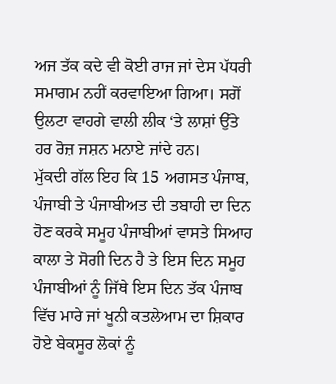ਅਜ ਤੱਕ ਕਦੇ ਵੀ ਕੋਈ ਰਾਜ ਜਾਂ ਦੇਸ ਪੱਧਰੀ ਸਮਾਗਮ ਨਹੀਂ ਕਰਵਾਇਆ ਗਿਆ। ਸਗੋਂ ਉਲਟਾ ਵਾਹਗੇ ਵਾਲੀ ਲੀਕ ‘ਤੇ ਲਾਸ਼ਾਂ ਉੱਤੇ ਹਰ ਰੋਜ਼ ਜਸ਼ਨ ਮਨਾਏ ਜਾਂਦੇ ਹਨ।
ਮੁੱਕਦੀ ਗੱਲ ਇਹ ਕਿ 15 ਅਗਸਤ ਪੰਜਾਬ, ਪੰਜਾਬੀ ਤੇ ਪੰਜਾਬੀਅਤ ਦੀ ਤਬਾਹੀ ਦਾ ਦਿਨ ਹੋਣ ਕਰਕੇ ਸਮੂਹ ਪੰਜਾਬੀਆਂ ਵਾਸਤੇ ਸਿਆਹ ਕਾਲਾ ਤੇ ਸੋਗੀ ਦਿਨ ਹੈ ਤੇ ਇਸ ਦਿਨ ਸਮੂਹ ਪੰਜਾਬੀਆਂ ਨੂੰ ਜਿੱਥੇ ਇਸ ਦਿਨ ਤੱਕ ਪੰਜਾਬ ਵਿੱਚ ਮਾਰੇ ਜਾਂ ਖੂਨੀ ਕਤਲੇਆਮ ਦਾ ਸ਼ਿਕਾਰ ਹੋਏ ਬੇਕਸੂਰ ਲੋਕਾਂ ਨੂੰ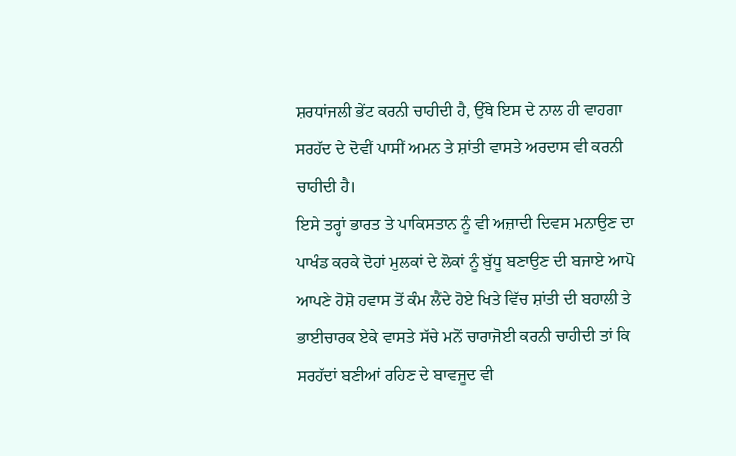ਸ਼ਰਧਾਂਜਲੀ ਭੇਂਟ ਕਰਨੀ ਚਾਹੀਦੀ ਹੈ, ਉੱਥੇ ਇਸ ਦੇ ਨਾਲ ਹੀ ਵਾਹਗਾ ਸਰਹੱਦ ਦੇ ਦੋਵੀਂ ਪਾਸੀਂ ਅਮਨ ਤੇ ਸ਼ਾਂਤੀ ਵਾਸਤੇ ਅਰਦਾਸ ਵੀ ਕਰਨੀ ਚਾਹੀਦੀ ਹੈ।
ਇਸੇ ਤਰ੍ਹਾਂ ਭਾਰਤ ਤੇ ਪਾਕਿਸਤਾਨ ਨੂੰ ਵੀ ਅਜ਼ਾਦੀ ਦਿਵਸ ਮਨਾਉਣ ਦਾ ਪਾਖੰਡ ਕਰਕੇ ਦੋਹਾਂ ਮੁਲਕਾਂ ਦੇ ਲੋਕਾਂ ਨੂੰ ਬੁੱਧੂ ਬਣਾਉਣ ਦੀ ਬਜਾਏ ਆਪੋ ਆਪਣੇ ਹੋਸ਼ੋ ਹਵਾਸ ਤੋਂ ਕੰਮ ਲੈਂਦੇ ਹੋਏ ਖਿਤੇ ਵਿੱਚ ਸ਼ਾਂਤੀ ਦੀ ਬਹਾਲੀ ਤੇ ਭਾਈਚਾਰਕ ਏਕੇ ਵਾਸਤੇ ਸੱਚੇ ਮਨੋਂ ਚਾਰਾਜੋਈ ਕਰਨੀ ਚਾਹੀਦੀ ਤਾਂ ਕਿ ਸਰਹੱਦਾਂ ਬਣੀਆਂ ਰਹਿਣ ਦੇ ਬਾਵਜੂਦ ਵੀ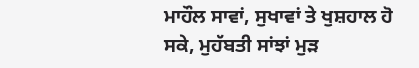ਮਾਹੌਲ ਸਾਵਾਂ, ਸੁਖਾਵਾਂ ਤੇ ਖੁਸ਼ਹਾਲ ਹੋ ਸਕੇ, ਮੁਹੱਬਤੀ ਸਾਂਝਾਂ ਮੁੜ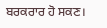ਬਰਕਰਾਰ ਹੋ ਸਕਣ।